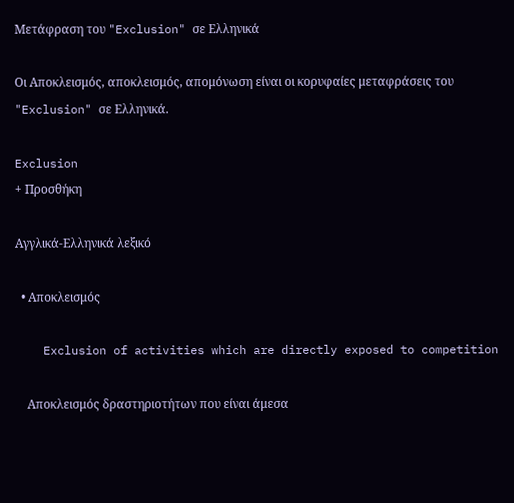Μετάφραση του "Exclusion" σε Ελληνικά

Οι Αποκλεισμός, αποκλεισμός, απομόνωση είναι οι κορυφαίες μεταφράσεις του "Exclusion" σε Ελληνικά.

Exclusion
+ Προσθήκη

Αγγλικά-Ελληνικά λεξικό

  • Αποκλεισμός

    Exclusion of activities which are directly exposed to competition

    Αποκλεισμός δραστηριοτήτων που είναι άμεσα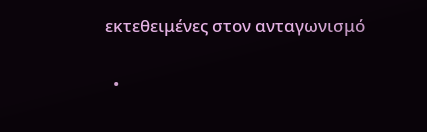εκτεθειμένες στον ανταγωνισμό

  •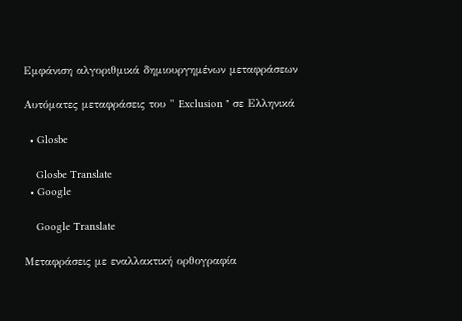Εμφάνιση αλγοριθμικά δημιουργημένων μεταφράσεων

Αυτόματες μεταφράσεις του " Exclusion " σε Ελληνικά

  • Glosbe

    Glosbe Translate
  • Google

    Google Translate

Μεταφράσεις με εναλλακτική ορθογραφία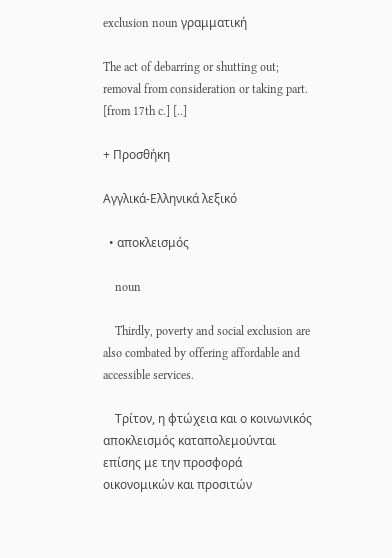exclusion noun γραμματική

The act of debarring or shutting out; removal from consideration or taking part. [from 17th c.] [..]

+ Προσθήκη

Αγγλικά-Ελληνικά λεξικό

  • αποκλεισμός

    noun

    Thirdly, poverty and social exclusion are also combated by offering affordable and accessible services.

    Τρίτον, η φτώχεια και ο κοινωνικός αποκλεισμός καταπολεμούνται επίσης με την προσφορά οικονομικών και προσιτών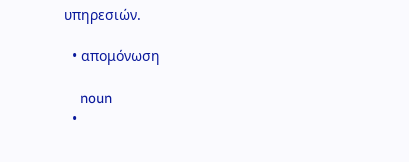υπηρεσιών.

  • απομόνωση

    noun
  •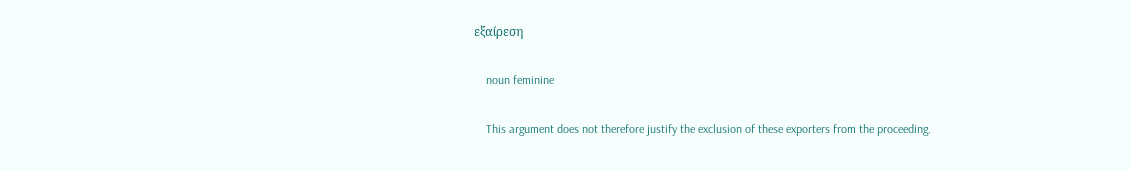εξαίρεση

    noun feminine

    This argument does not therefore justify the exclusion of these exporters from the proceeding.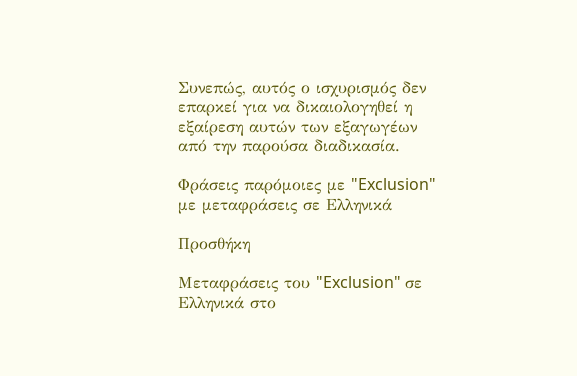Συνεπώς, αυτός ο ισχυρισμός δεν επαρκεί για να δικαιολογηθεί η εξαίρεση αυτών των εξαγωγέων από την παρούσα διαδικασία.

Φράσεις παρόμοιες με "Exclusion" με μεταφράσεις σε Ελληνικά

Προσθήκη

Μεταφράσεις του "Exclusion" σε Ελληνικά στο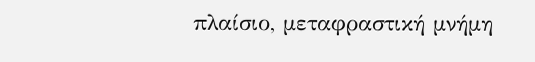πλαίσιο, μεταφραστική μνήμη